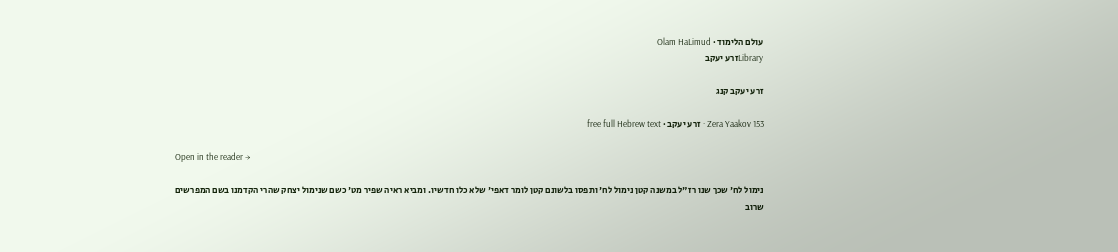עולם הלימוד · Olam HaLimud
Libraryזרע יעקב

זרע יעקב קנג

Zera Yaakov 153 · זרע יעקב · free full Hebrew text

Open in the reader →

נימול לח' שכך שנו רז"ל במשנה קטן נימול לח' ותפסו בלשונם קטן לומר דאפי' שלא כלו חדשיו. ומביא ראיה שפיר מט' כשם שנימול יצחק שהרי הקדמנו בשם המפרשים שרוב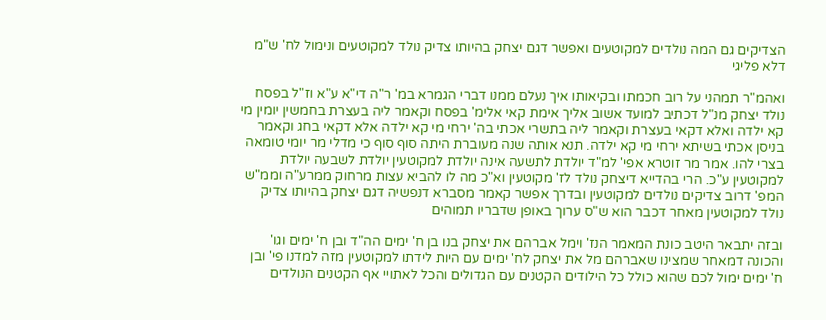הצדיקים גם המה נולדים למקוטעים ואפשר דגם יצחק בהיותו צדיק נולד למקוטעים ונימול לח' ש"מ דלא פליגי

ואהמ"ר תמהני על רוב חכמתו ובקיאותו איך נעלם ממנו דברי הגמרא במ' ר"ה די"א ע"א וז"ל בפסח נולד יצחק מנ"ל דכתיב למועד אשוב אליך אימת קאי אלימ' בפסח וקאמר ליה בעצרת בחמשין יומין מי קא ילדה ואלא דקאי בעצרת וקאמר ליה בתשרי אכתי בה' ירחי מי קא ילדה אלא דקאי בחג וקאמר בניסן אכתי בשיתא ירחי מי קא ילדה. תנא אותה שנה מעוברת היתה סוף סוף כי מדלי מר יומי טומאה בצרי להו. אמר מר זוטרא אפי' למ"ד יולדת לתשעה אינה יולדת למקוטעין יולדת לשבעה יולדת למקוטעין ע"כ. הרי בהדייא דיצחק נולד לז' מקוטעין וא"כ מה לו להביא עצות מרחוק ממרע"ה וממ"ש המפ' דרוב צדיקים נולדים למקוטעין ובדרך אפשר קאמר מסברא דנפשיה דגם יצחק בהיותו צדיק נולד למקוטעין מאחר דכבר הוא ש"ס ערוך באופן שדבריו תמוהים

ובזה יתבאר היטב כונת המאמר הנז' וימל אברהם את יצחק בנו בן ח' ימים הה"ד ובן ח' ימים וגו' והכונה דמאחר שמצינו שאברהם מל את יצחק לח' ימים עם היות לידתו למקוטעין מזה למדנו פי' ובן ח' ימים ימול לכם שהוא כולל כל הילודים הקטנים עם הגדולים והכל לאתויי אף הקטנים הנולדים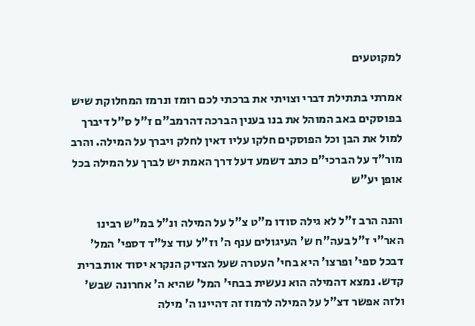למקוטעים

אמרתי בתתילת דברי וצויתי את ברכתי לכם רומז ונרמז המחלוקת שיש בפוסקים באב המוהל את בנו בענין הברכה דהרמב"ם ז"ל ס"ל דיברך למול את הבן וכל הפוסקים חלקו עליו דאין לחלק ויברך על המילה. והרב מור"ד על הברכי"ם כתב דשמע דעל דרך האמת יש לברך על המילה בכל אופן יע"ש

והנה הרב ז"ל לא גילה סודו מ"ט צ"ל על המילה ונ"ל במ"ש רבינו האר"י ז"ל בעה"ח ש' העיגולים ענף ה' וז"ל עוד צל"ד דספי' המל' דבכל ספי' ופרצו' היא בחי' העטרה שעל הצדיק הנקרא יסוד אות ברית קדש. נמצא דהמילה הוא נעשית בבחי' המל' שהיא ה' אחרונה שבש' ולזה אפשר דצ"ל על המילה לרמוז זה דהיינו ה' מילה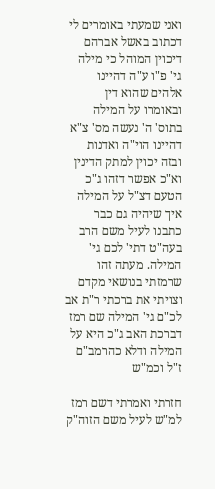ואני שמעתי באומרים לי דכתוב באשל אברהם דיכוין המוהל כי מילה גי' פ"ו ע"ה דהיינו אלהים שהוא דין ובאומרו על המילה בתוס' ה' נעשה מס' צ"א דהיינו הוי"ה ואדנות ובזה יכוין למתק הדינין וא"כ אפשר דזהו ג"כ הטעם דצ"ל על המילה איך שיהיה גם כבר כתבנו לעיל משם הרב בעה"ט דתי' לכם גי' המילה. מעתה זהו שרמזתי בנושאי מקדם וצויתי את ברכתי ר"ת אב לכ"ם גי' המילה שם רמז דברכת האב ג"כ היא על המילה ודלא כהרמב"ם ז"ל וכמ"ש

חזרתי ואמרתי דשם רמז למ"ש לעיל משם הזוה"ק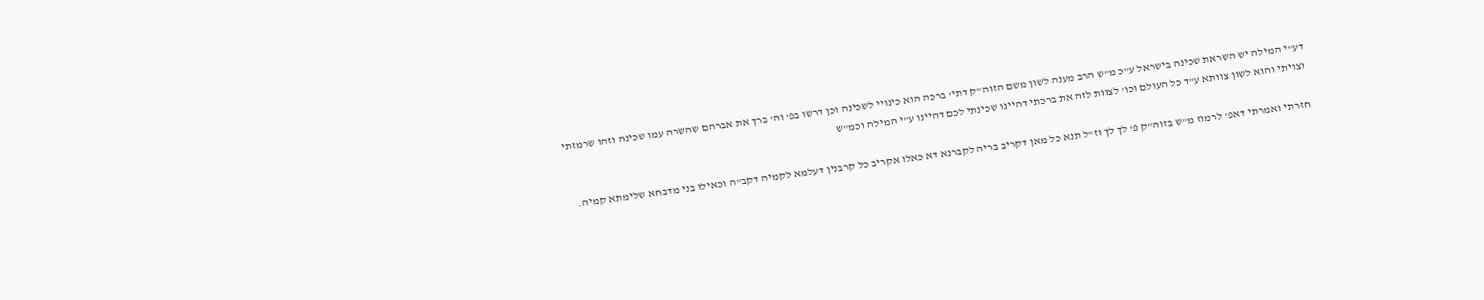דע"י המילה יש השראת שכינה בישראל ע"כ מ"ש הרב מענה לשון משם הזוה"ק דתי' ברכה הוא כינויי לשכינה וכן דרשו בפ' וה' ברך את אברהם שהשרה עמו שכינה וזהו שרמזתי וצויתי והוא לשון צוותא ע"ד כל העולם וכו' לצוות לזה את ברכתי דהיינו שכינתי לכם דהיינו ע"י המילה וכמ"ש

חזרתי ואמרתי דאפ' לרמוז מ"ש בזוה"ק פ' לך לך וז"ל תנא כל מאן דקריב בריה לקברנא דא כאלו אקריב כל קרבנין דעלמא לקמיה דקב"ה וכאילו בני מדבחא שלימתא קמיה.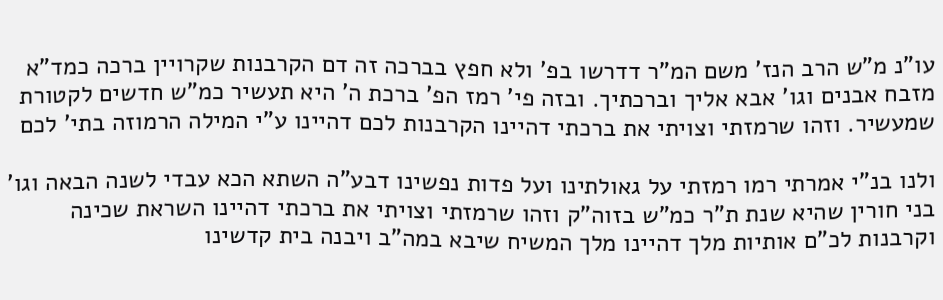עו"נ מ"ש הרב הנז' משם המ"ר דדרשו בפ' ולא חפץ בברכה זה דם הקרבנות שקרויין ברכה כמד"א מזבח אבנים וגו' אבא אליך וברכתיך. ובזה פי' רמז הפ' ברכת ה' היא תעשיר כמ"ש חדשים לקטורת שמעשיר. וזהו שרמזתי וצויתי את ברכתי דהיינו הקרבנות לכם דהיינו ע"י המילה הרמוזה בתי' לכם

ולנו בנ"י אמרתי רמו רמזתי על גאולתינו ועל פדות נפשינו דבע"ה השתא הכא עבדי לשנה הבאה וגו' בני חורין שהיא שנת ת"ר כמ"ש בזוה"ק וזהו שרמזתי וצויתי את ברכתי דהיינו השראת שכינה וקרבנות לכ"ם אותיות מלך דהיינו מלך המשיח שיבא במה"ב ויבנה בית קדשינו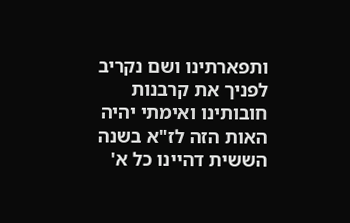ותפארתינו ושם נקריב לפניך את קרבנות חובותינו ואימתי יהיה האות הזה לז"א בשנה הששית דהיינו כל א'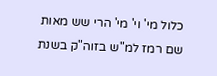כלול מי' וי' מי' הרי שש מאות שם רמז למ"ש בזוה"ק בשנת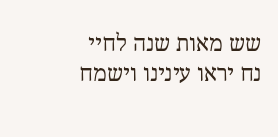שש מאות שנה לחיי נח יראו עינינו וישמח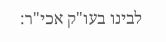לבינו בעו"ק אכי"ר: